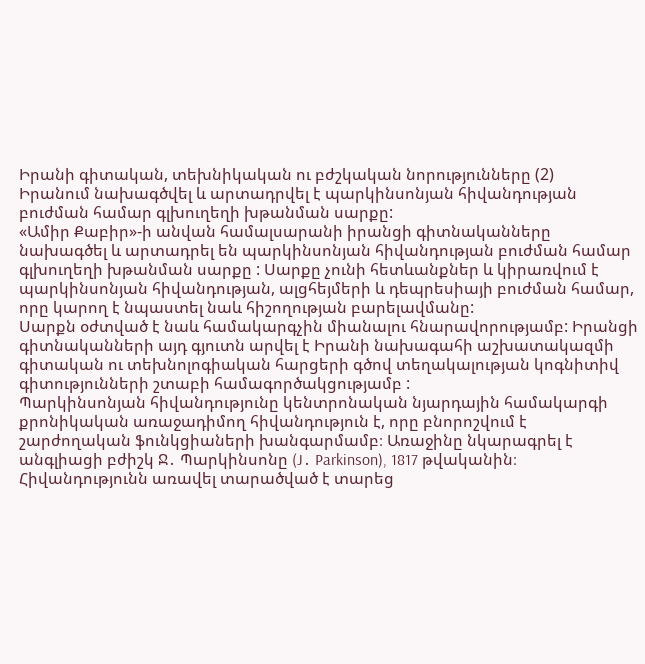Իրանի գիտական, տեխնիկական ու բժշկական նորությունները (2)
Իրանում նախագծվել և արտադրվել է պարկինսոնյան հիվանդության բուժման համար գլխուղեղի խթանման սարքը:
«Ամիր Քաբիր»-ի անվան համալսարանի իրանցի գիտնականները նախագծել և արտադրել են պարկինսոնյան հիվանդության բուժման համար գլխուղեղի խթանման սարքը : Սարքը չունի հետևանքներ և կիրառվում է պարկինսոնյան հիվանդության, ալցհեյմերի և դեպրեսիայի բուժման համար, որը կարող է նպաստել նաև հիշողության բարելավմանը:
Սարքն օժտված է նաև համակարգչին միանալու հնարավորությամբ: Իրանցի գիտնականների այդ գյուտն արվել է Իրանի նախագահի աշխատակազմի գիտական ու տեխնոլոգիական հարցերի գծով տեղակալության կոգնիտիվ գիտությունների շտաբի համագործակցությամբ :
Պարկինսոնյան հիվանդությունը կենտրոնական նյարդային համակարգի քրոնիկական առաջադիմող հիվանդություն է, որը բնորոշվում է շարժողական ֆունկցիաների խանգարմամբ։ Առաջինը նկարագրել է անգլիացի բժիշկ Ջ․ Պարկինսոնը (J․ Parkinson), 1817 թվականին։ Հիվանդությունն առավել տարածված է տարեց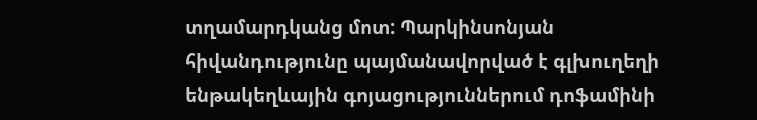տղամարդկանց մոտ: Պարկինսոնյան հիվանդությունը պայմանավորված է գլխուղեղի ենթակեղևային գոյացություններում դոֆամինի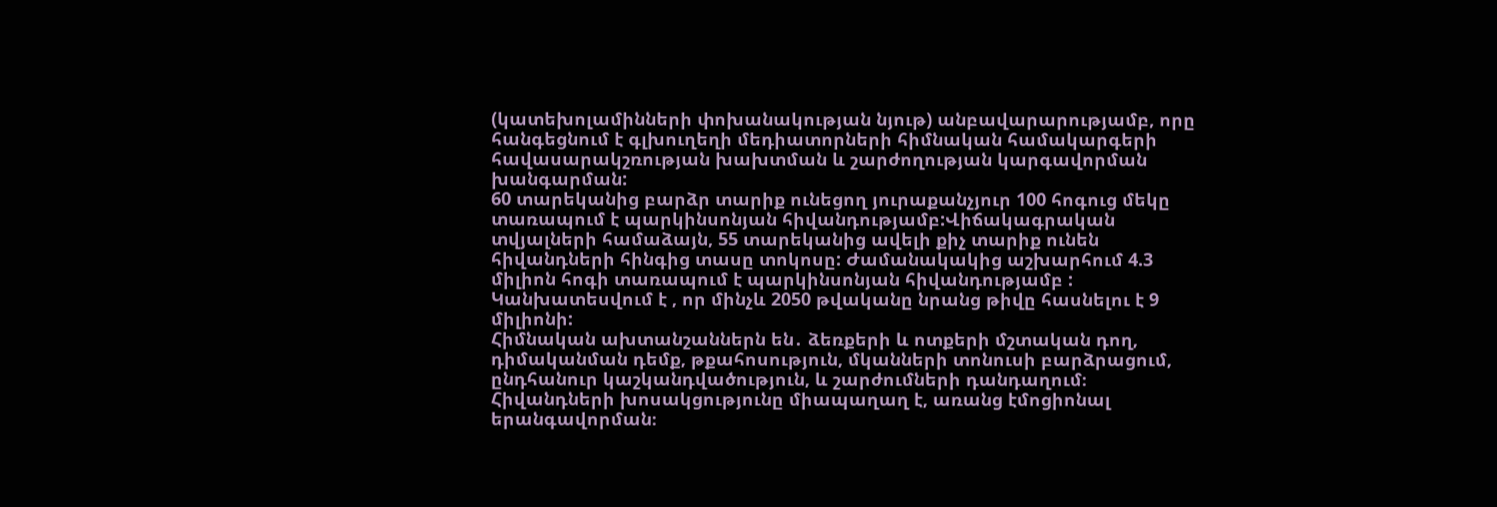(կատեխոլամինների փոխանակության նյութ) անբավարարությամբ, որը հանգեցնում է գլխուղեղի մեդիատորների հիմնական համակարգերի հավասարակշռության խախտման և շարժողության կարգավորման խանգարման:
60 տարեկանից բարձր տարիք ունեցող յուրաքանչյուր 100 հոգուց մեկը տառապում է պարկինսոնյան հիվանդությամբ:Վիճակագրական տվյալների համաձայն, 55 տարեկանից ավելի քիչ տարիք ունեն հիվանդների հինգից տասը տոկոսը: Ժամանակակից աշխարհում 4.3 միլիոն հոգի տառապում է պարկինսոնյան հիվանդությամբ : Կանխատեսվում է , որ մինչև 2050 թվականը նրանց թիվը հասնելու է 9 միլիոնի:
Հիմնական ախտանշաններն են․ ձեռքերի և ոտքերի մշտական դող, դիմականման դեմք, թքահոսություն, մկանների տոնուսի բարձրացում, ընդհանուր կաշկանդվածություն, և շարժումների դանդաղում։ Հիվանդների խոսակցությունը միապաղաղ է, առանց էմոցիոնալ երանգավորման։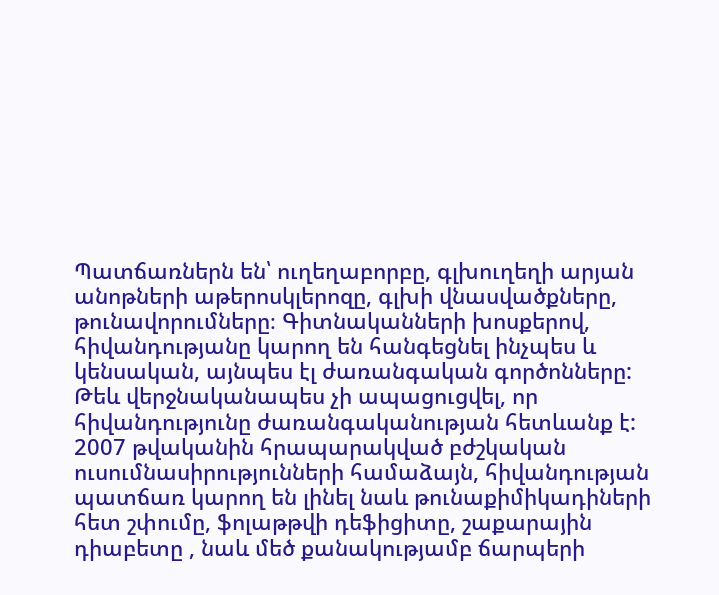Պատճառներն են՝ ուղեղաբորբը, գլխուղեղի արյան անոթների աթերոսկլերոզը, գլխի վնասվածքները, թունավորումները։ Գիտնականների խոսքերով, հիվանդությանը կարող են հանգեցնել ինչպես և կենսական, այնպես էլ ժառանգական գործոնները: Թեև վերջնականապես չի ապացուցվել, որ հիվանդությունը ժառանգականության հետևանք է:
2007 թվականին հրապարակված բժշկական ուսումնասիրությունների համաձայն, հիվանդության պատճառ կարող են լինել նաև թունաքիմիկադիների հետ շփումը, ֆոլաթթվի դեֆիցիտը, շաքարային դիաբետը , նաև մեծ քանակությամբ ճարպերի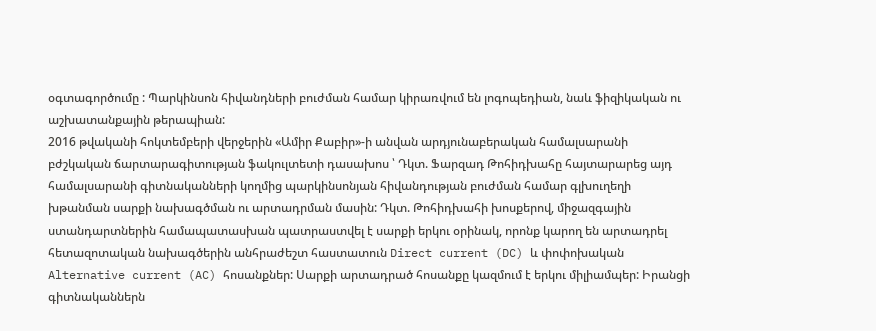օգտագործումը : Պարկինսոն հիվանդների բուժման համար կիրառվում են լոգոպեդիան, նաև ֆիզիկական ու աշխատանքային թերապիան:
2016 թվականի հոկտեմբերի վերջերին «Ամիր Քաբիր»-ի անվան արդյունաբերական համալսարանի բժշկական ճարտարագիտության ֆակուլտետի դասախոս ՝ Դկտ. Ֆարզադ Թոհիդխահը հայտարարեց այդ համալսարանի գիտնականների կողմից պարկինսոնյան հիվանդության բուժման համար գլխուղեղի խթանման սարքի նախագծման ու արտադրման մասին: Դկտ. Թոհիդխահի խոսքերով, միջազգային ստանդարտներին համապատասխան պատրաստվել է սարքի երկու օրինակ, որոնք կարող են արտադրել հետազոտական նախագծերին անհրաժեշտ հաստատուն Direct current (DC) և փոփոխական Alternative current (AC) հոսանքներ: Սարքի արտադրած հոսանքը կազմում է երկու միլիամպեր: Իրանցի գիտնականներն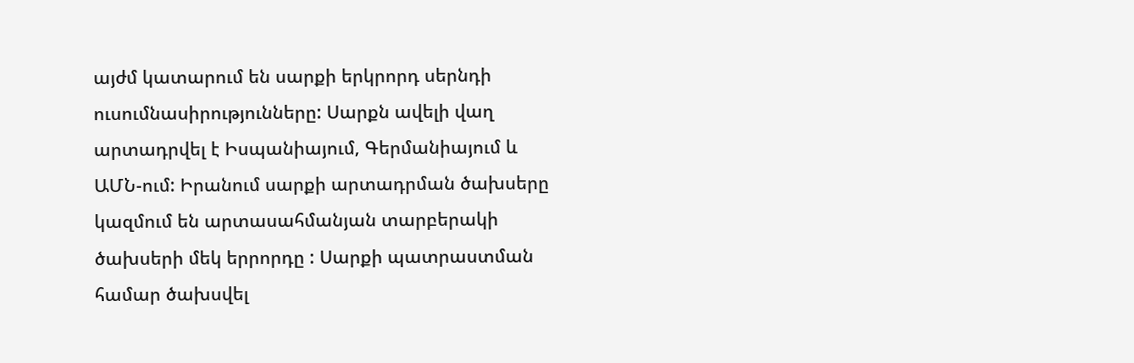այժմ կատարում են սարքի երկրորդ սերնդի ուսումնասիրությունները: Սարքն ավելի վաղ արտադրվել է Իսպանիայում, Գերմանիայում և ԱՄՆ-ում: Իրանում սարքի արտադրման ծախսերը կազմում են արտասահմանյան տարբերակի ծախսերի մեկ երրորդը : Սարքի պատրաստման համար ծախսվել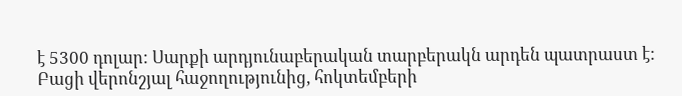է 5300 դոլար: Սարքի արդյունաբերական տարբերակն արդեն պատրաստ է: Բացի վերոնշյալ հաջողությունից, հոկտեմբերի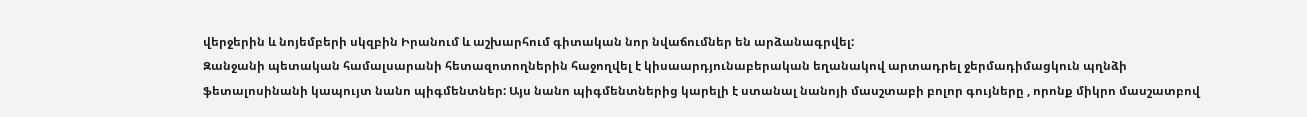վերջերին և նոյեմբերի սկզբին Իրանում և աշխարհում գիտական նոր նվաճումներ են արձանագրվել:
Զանջանի պետական համալսարանի հետազոտողներին հաջողվել է կիսաարդյունաբերական եղանակով արտադրել ջերմադիմացկուն պղնձի ֆետալոսինանի կապույտ նանո պիգմենտներ: Այս նանո պիգմենտներից կարելի է ստանալ նանոյի մասշտաբի բոլոր գույները , որոնք միկրո մասշատբով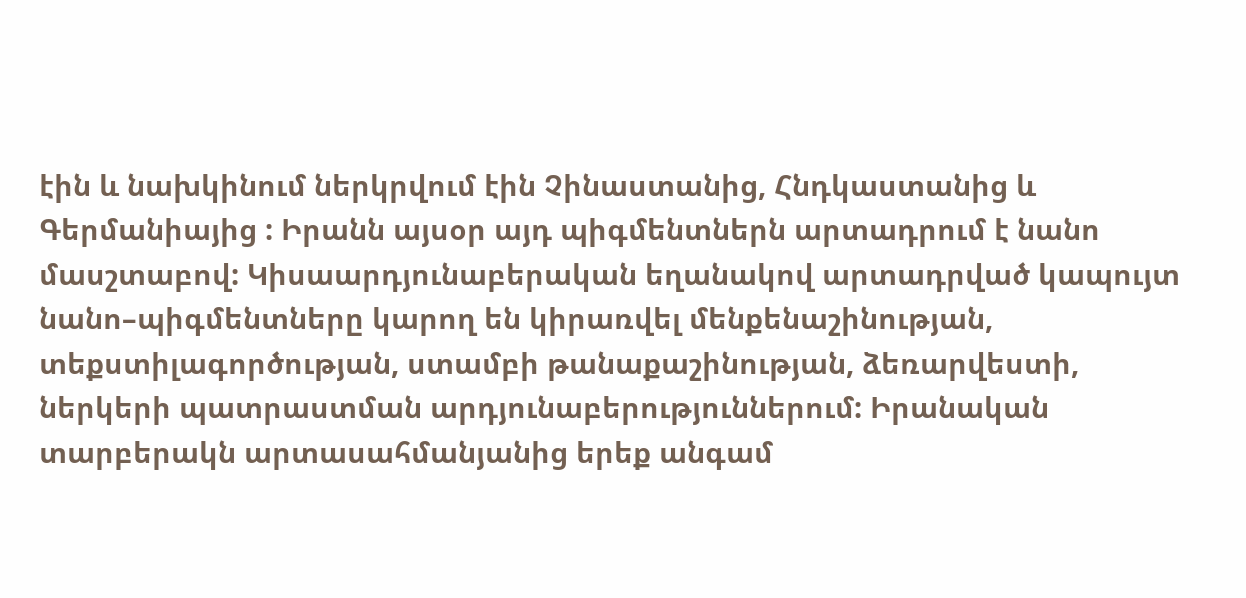էին և նախկինում ներկրվում էին Չինաստանից, Հնդկաստանից և Գերմանիայից : Իրանն այսօր այդ պիգմենտներն արտադրում է նանո մասշտաբով: Կիսաարդյունաբերական եղանակով արտադրված կապույտ նանո–պիգմենտները կարող են կիրառվել մենքենաշինության, տեքստիլագործության, ստամբի թանաքաշինության, ձեռարվեստի, ներկերի պատրաստման արդյունաբերություններում: Իրանական տարբերակն արտասահմանյանից երեք անգամ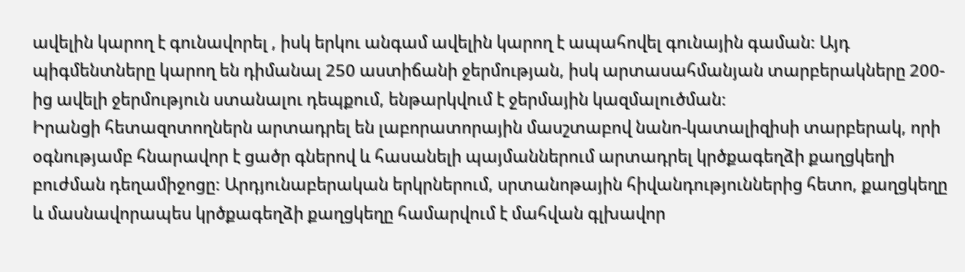ավելին կարող է գունավորել , իսկ երկու անգամ ավելին կարող է ապահովել գունային գաման: Այդ պիգմենտները կարող են դիմանալ 250 աստիճանի ջերմության, իսկ արտասահմանյան տարբերակները 200-ից ավելի ջերմություն ստանալու դեպքում, ենթարկվում է ջերմային կազմալուծման:
Իրանցի հետազոտողներն արտադրել են լաբորատորային մասշտաբով նանո-կատալիզիսի տարբերակ, որի օգնությամբ հնարավոր է ցածր գներով և հասանելի պայմաններում արտադրել կրծքագեղձի քաղցկեղի բուժման դեղամիջոցը: Արդյունաբերական երկրներում, սրտանոթային հիվանդություններից հետո, քաղցկեղը և մասնավորապես կրծքագեղձի քաղցկեղը համարվում է մահվան գլխավոր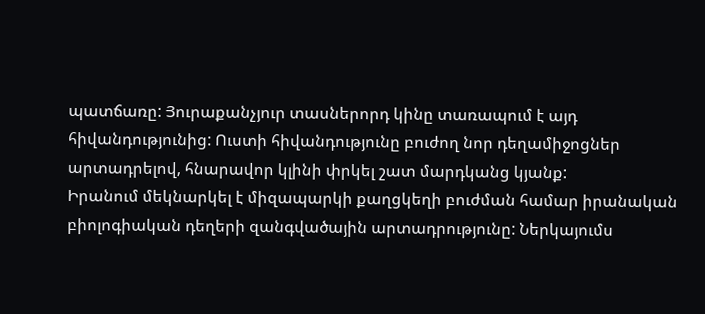պատճառը: Յուրաքանչյուր տասներորդ կինը տառապում է այդ հիվանդությունից: Ուստի հիվանդությունը բուժող նոր դեղամիջոցներ արտադրելով, հնարավոր կլինի փրկել շատ մարդկանց կյանք:
Իրանում մեկնարկել է միզապարկի քաղցկեղի բուժման համար իրանական բիոլոգիական դեղերի զանգվածային արտադրությունը: Ներկայումս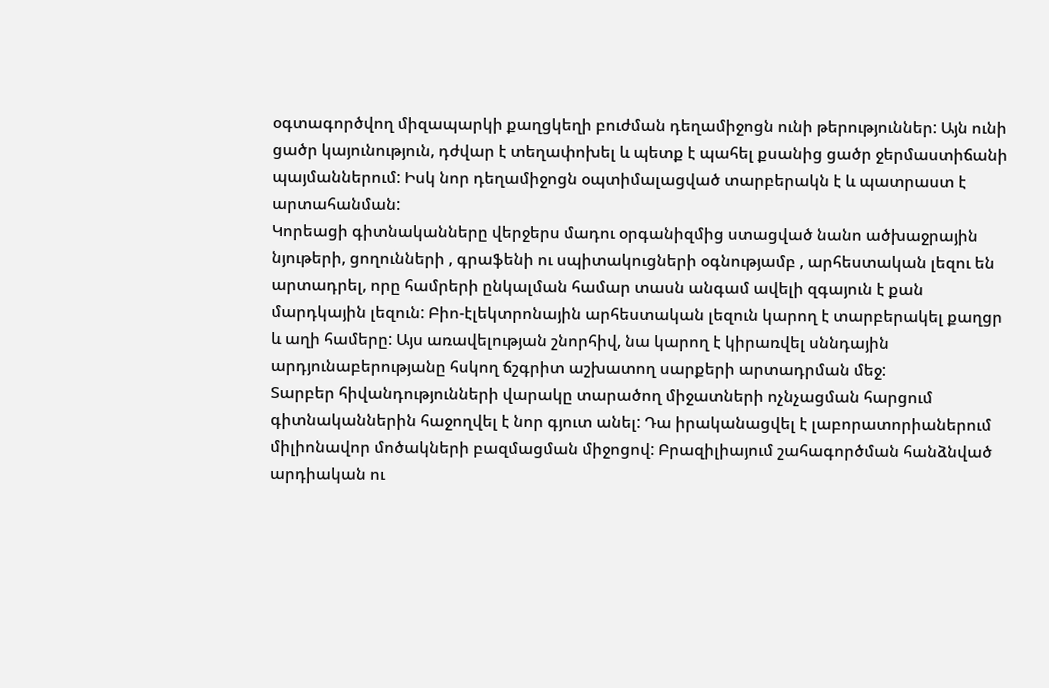օգտագործվող միզապարկի քաղցկեղի բուժման դեղամիջոցն ունի թերություններ: Այն ունի ցածր կայունություն, դժվար է տեղափոխել և պետք է պահել քսանից ցածր ջերմաստիճանի պայմաններում: Իսկ նոր դեղամիջոցն օպտիմալացված տարբերակն է և պատրաստ է արտահանման:
Կորեացի գիտնականները վերջերս մադու օրգանիզմից ստացված նանո ածխաջրային նյութերի, ցողունների , գրաֆենի ու սպիտակուցների օգնությամբ , արհեստական լեզու են արտադրել, որը համրերի ընկալման համար տասն անգամ ավելի զգայուն է քան մարդկային լեզուն: Բիո-էլեկտրոնային արհեստական լեզուն կարող է տարբերակել քաղցր և աղի համերը: Այս առավելության շնորհիվ, նա կարող է կիրառվել սննդային արդյունաբերությանը հսկող ճշգրիտ աշխատող սարքերի արտադրման մեջ:
Տարբեր հիվանդությունների վարակը տարածող միջատների ոչնչացման հարցում գիտնականներին հաջողվել է նոր գյուտ անել: Դա իրականացվել է լաբորատորիաներում միլիոնավոր մոծակների բազմացման միջոցով: Բրազիլիայում շահագործման հանձնված արդիական ու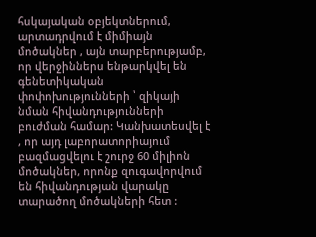հսկայական օբյեկտներում, արտադրվում է միմիայն մոծակներ , այն տարբերությամբ, որ վերջիններս ենթարկվել են գենետիկական փոփոխությունների ՝ զիկայի նման հիվանդությունների բուժման համար: Կանխատեսվել է , որ այդ լաբորատորիայում բազմացվելու է շուրջ 60 միլիոն մոծակներ, որոնք զուգավորվում են հիվանդության վարակը տարածող մոծակների հետ :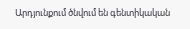Արդյունքում ծնվում են գենտիկական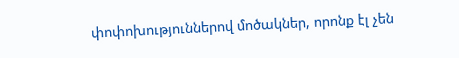փոփոխություններով մոծակներ, որոնք էլ չեն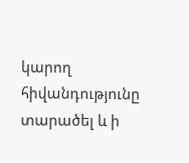կարող հիվանդությունը տարածել և ի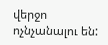վերջո ոչնչանալու են: